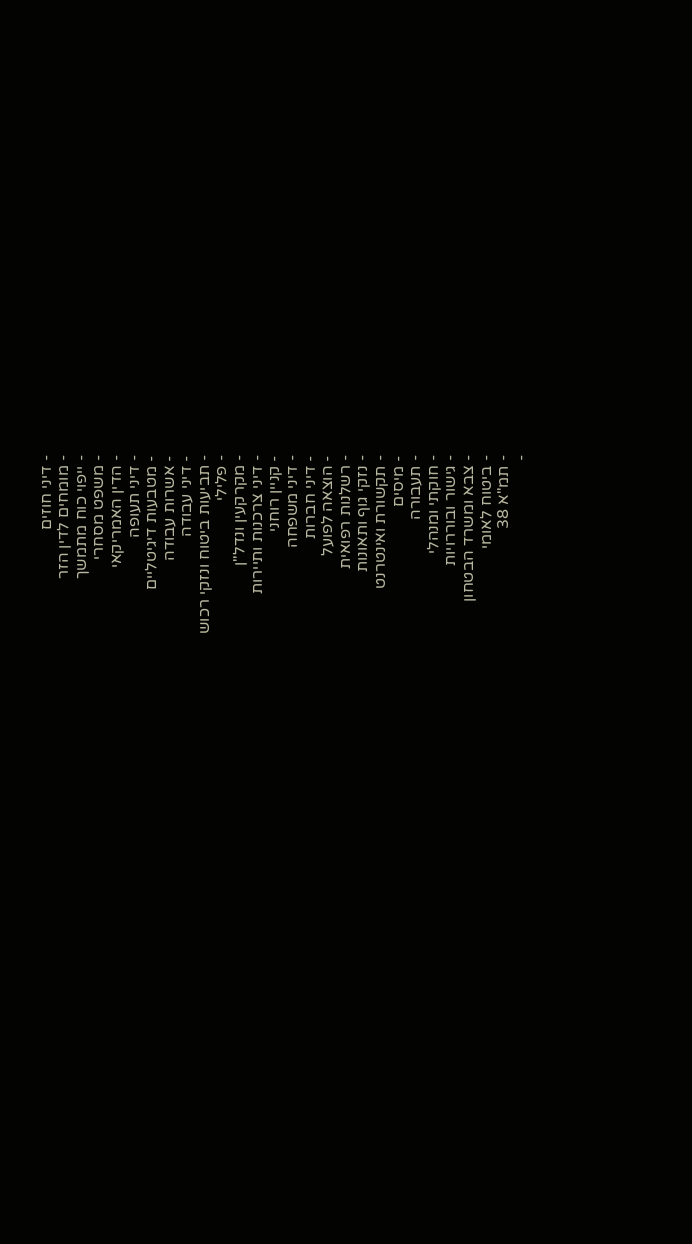- דיני חוזים
- מומחים לדין הזר
- ייפוי כוח מתמשך
- משפט מסחרי
- הדין האמריקאי
- דיני תעופה
- מטבעות דיגיטליים
- אשרות עבודה
- דיני עבודה
- תביעות ביטוח ונזקי רכוש
- פלילי
- מקרקעין ונדל"ן
- דיני צרכנות ותיירות
- קניין רוחני
- דיני משפחה
- דיני חברות
- הוצאה לפועל
- רשלנות רפואית
- נזקי גוף ותאונות
- תקשורת ואינטרנט
- מיסים
- תעבורה
- חוקתי ומנהלי
- גישור ובוררויות
- צבא ומשרד הבטחון
- ביטוח לאומי
- תמ"א 38
-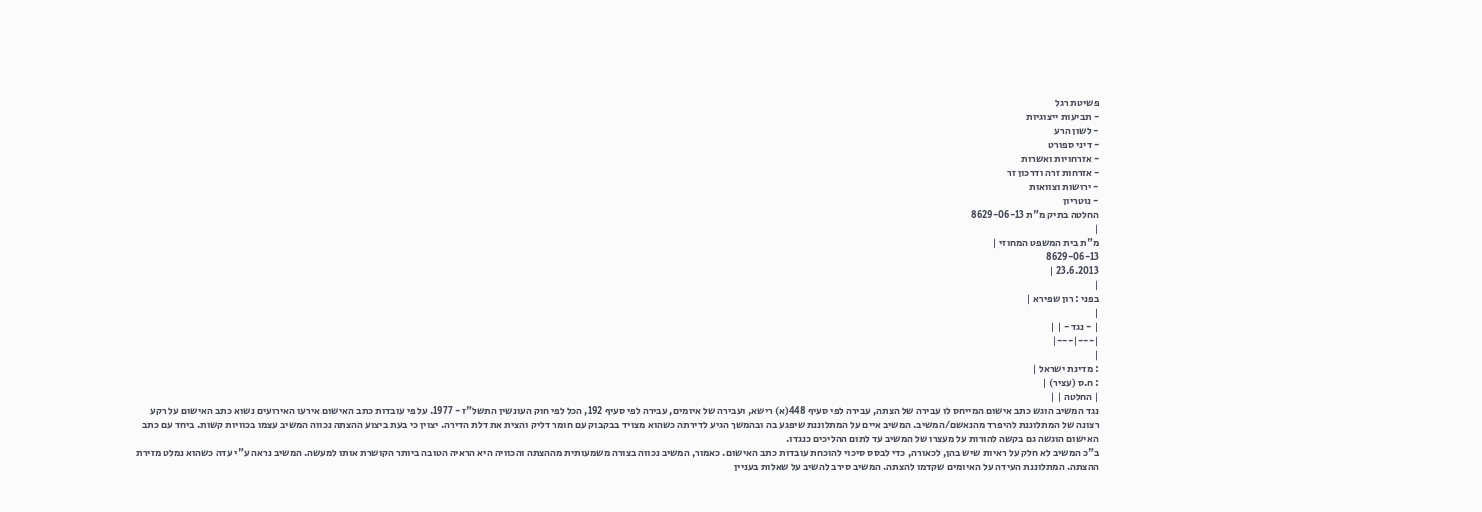פשיטת רגל
- תביעות ייצוגיות
- לשון הרע
- דיני ספורט
- אזרחויות ואשרות
- אזרחות זרה ודרכון זר
- ירושות וצוואות
- נוטריון
החלטה בתיק מ"ת 8629-06-13
|
מ"ת בית המשפט המחוזי |
8629-06-13
23.6.2013 |
|
בפני : רון שפירא |
|
| - נגד - | |
|---|---|
|
: מדינת ישראל |
: ח.ס (עציר) |
| החלטה | |
נגד המשיב הוגש כתב אישום המייחס לו עבירה של הצתה, עבירה לפי סעיף 448(א) רישא, ועבירה של איומים, עבירה לפי סעיף 192, הכל לפי חוק העונשין התשל"ז - 1977. על פי עובדות כתב האישום אירעו האירועים נשוא כתב האישום על רקע רצונה של המתלוננת להיפרד מהנאשם/המשיב. המשיב איים על המתלוננת שיפגע בה ובהמשך הגיע לדירתה כשהוא מצויד בבקבוק עם חומר דליק והצית את דלת הדירה. יצוין כי בעת ביצוע ההצתה נכווה המשיב עצמו בכוויות קשות. ביחד עם כתב האישום הוגשה גם בקשה להורות על מעצרו של המשיב עד לתום ההליכים כנגדו.
ב"כ המשיב לא חלק על ראיות שיש בהן, לכאורה, כדי לבסס סיכוי להוכחת עובדות כתב האישום. כאמור, המשיב נכווה בצורה משמעותית מההצתה והכוויה היא הראיה הטובה ביותר הקושרת אותו למעשה. המשיב נראה ע"י עדה כשהוא נמלט מזירת ההצתה. המתלוננת העידה על האיומים שקדמו להצתה. המשיב סירב להשיב על שאלות בעניין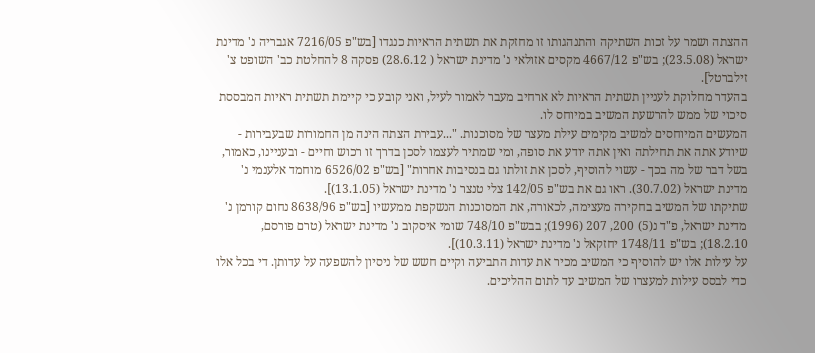ההצתה ושמר על זכות השתיקה והתנהגותו זו מחזקת את תשתית הראיות כנגדו [בש"פ 7216/05 אגבריה נ' מדינת ישראל (23.5.08); בש"פ 4667/12 מקסים אזולאי נ' מדינת ישראל ( 28.6.12) פסקה 8 להחלטת כב' השופט צ' זילברטל].
בהעדר מחלוקת לעניין תשתית הראיות לא ארחיב מעבר לאמור לעיל, ואני קובע כי קיימת תשתית ראיות המבססת סיכוי של ממש להרשעת המשיב במיוחס לו.
המעשים המיוחסים למשיב מקימים עילת מעצר של מסוכנות. "...עבירת הצתה הינה מן החמורות שבעבירות - שיודע אתה את תחילתה ואין אתה יודע את סופה, ומי שמתיר לעצמו לסכן בדרך זו רכוש וחיים - ובעניינו, כאמור, בשל דבר של מה בכך - עשוי להוסיף, לסכן את זולתו גם בנסיבות אחרות" [בש"פ 6526/02 מוחמד אלענמי נ' מדינת ישראל (30.7.02). ראו גם את בש"פ 142/05 צלי טנצר נ' מדינת ישראל (13.1.05)].
שתיקתו של המשיב בחקירה מעצימה, לכאורה, את המסוכנות הנשקפת ממעשיו [בש"פ 8638/96 נחום קורמן נ' מדינת ישראל, פ"ד נ(5) 200, 207 (1996); בבש"פ 748/10 שומי איסקוב נ' מדינת ישראל (טרם פורסם, 18.2.10); בש"פ 1748/11 יחזקאל נ' מדינת ישראל (10.3.11)].
על עילות אלו יש להוסיף כי המשיב מכיר את עדות התביעה וקיים חשש של ניסיון להשפעה על עדותן. די בכל אלו כדי לבסס עילות למעצרו של המשיב עד לתום ההליכים.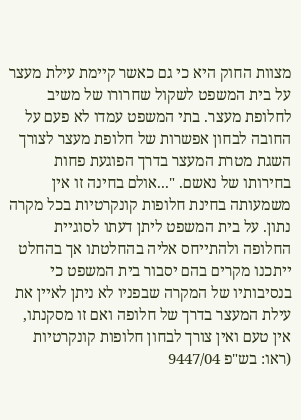מצוות החוק היא כי גם כאשר קיימת עילת מעצר על בית המשפט לשקול שחרורו של משיב לחלופת מעצר. בתי המשפט עמדו לא פעם על החובה לבחון אפשרות של חלופת מעצר לצורך השגת מטרת המעצר בדרך הפוגעת פחות בחירותו של נאשם. "...אולם בחינה זו אין משמעותה בחינת חלופות קונקרטיות בכל מקרה נתון. על בית המשפט ליתן דעתו לסוגיית החלופה ולהתייחס אליה בהחלטתו אך בהחלט ייתכנו מקרים בהם יסבור בית המשפט כי בנסיבותיו של המקרה שבפניו לא ניתן לאיין את עילת המעצר בדרך של חלופה ואם זו מסקנתו, אין טעם ואין צורך לבחון חלופות קונקרטיות (ראו: בש"פ 9447/04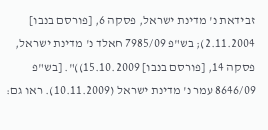זבידאת נ' מדינת ישראל, פסקה 6, [פורסם בנבו] 2.11.2004); בש"פ 7985/09 חאלד נ' מדינת ישראל, פסקה 14, [פורסם בנבו] 15.10.2009))". [בש"פ 8646/09 עמר נ' מדינת ישראל (10.11.2009). ראו גם: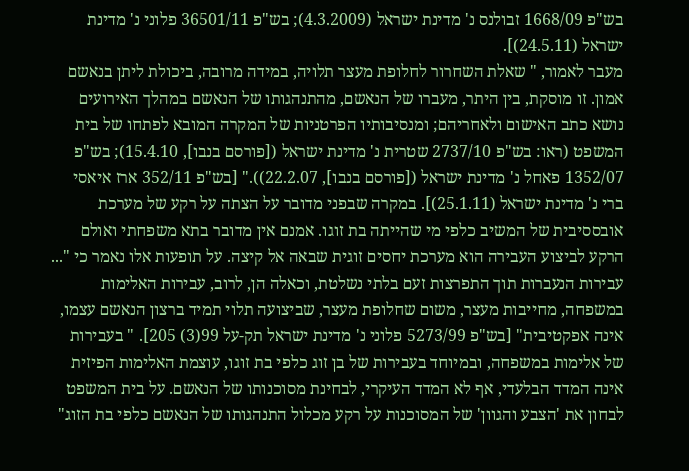בש"פ 1668/09 זבולנס נ' מדינת ישראל (4.3.2009); בש"פ 36501/11 פלוני נ' מדינת ישראל (24.5.11)].
מעבר לאמור, " שאלת השחרור לחלופת מעצר תלויה, במידה מרובה, ביכולת ליתן בנאשם אמון. זו מוסקת, בין היתר, מעברו של הנאשם, מהתנהגותו של הנאשם במהלך האירועים נושא כתב האישום ולאחריהם; ומנסיבותיו הפרטניות של המקרה המובא לפתחו של בית המשפט (ראו: בש"פ 2737/10 שטרית נ' מדינת ישראל ([פורסם בנבו], 15.4.10); בש"פ 1352/07 פאחל נ' מדינת ישראל ([פורסם בנבו], 22.2.07))." [בש"פ 352/11 ארז איאסי ברי נ' מדינת ישראל (25.1.11)]. במקרה שבפני מדובר על הצתה על רקע של מערכת אובססיבית של המשיב כלפי מי שהייתה בת זוגו. אמנם אין מדובר בתא משפחתי ואולם הרקע לביצוע העבירה הוא מערכת יחסים זוגית שבאה אל קיצה. על תופעות אלו נאמר כי "... עבירות הנעברות תוך התפרצות זעם בלתי נשלטת, וכאלה הן, לרוב, עבירות האלימות במשפחה, מחייבות מעצר, משום שחלופת מעצר, שביצועה תלוי תמיד ברצון הנאשם עצמו, אינה אפקטיבית" [בש"פ 5273/99 פלוני נ' מדינת ישראל תק-על 99(3) 205]. " בעבירות של אלימות במשפחה, ובמיוחד בעבירות של בן זוג כלפי בת זוגו, עוצמת האלימות הפיזית אינה המדד הבלעדי, אף לא המדד העיקרי, לבחינת מסוכנותו של הנאשם. על בית המשפט לבחון את 'הצבע והגוון' של המסוכנות על רקע מכלול התנהגותו של הנאשם כלפי בת הזוג"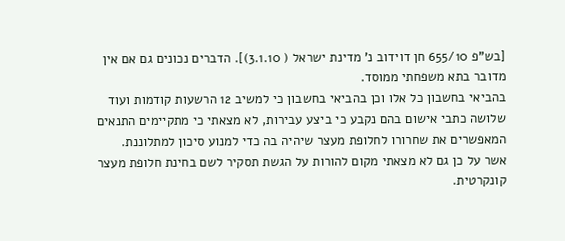[בש"פ 655/10 חן דוידוב נ' מדינת ישראל ( 3.1.10)]. הדברים נכונים גם אם אין מדובר בתא משפחתי ממוסד.
בהביאי בחשבון כל אלו וכן בהביאי בחשבון כי למשיב 12 הרשעות קודמות ועוד שלושה כתבי אישום בהם נקבע כי ביצע עבירות, לא מצאתי כי מתקיימים התנאים המאפשרים את שחרורו לחלופת מעצר שיהיה בה כדי למנוע סיכון למתלוננת. אשר על כן גם לא מצאתי מקום להורות על הגשת תסקיר לשם בחינת חלופת מעצר קונקרטית.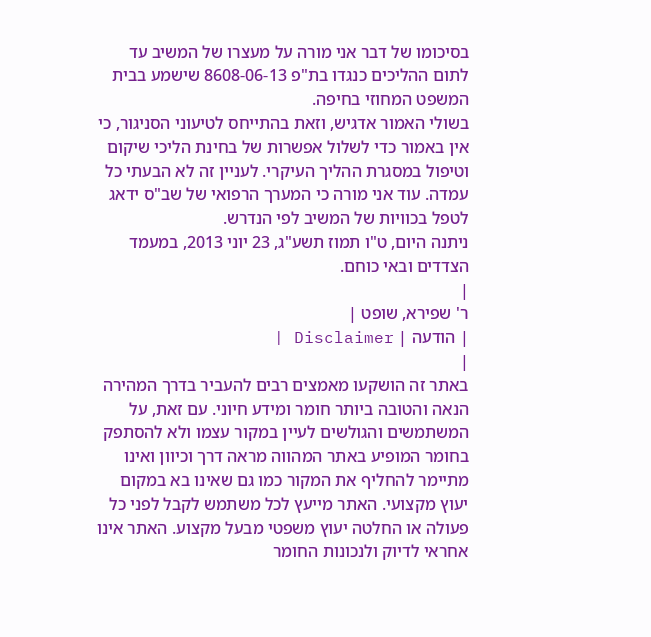בסיכומו של דבר אני מורה על מעצרו של המשיב עד לתום ההליכים כנגדו בת"פ 8608-06-13 שישמע בבית המשפט המחוזי בחיפה.
בשולי האמור אדגיש, וזאת בהתייחס לטיעוני הסניגור, כי אין באמור כדי לשלול אפשרות של בחינת הליכי שיקום וטיפול במסגרת ההליך העיקרי. לעניין זה לא הבעתי כל עמדה. עוד אני מורה כי המערך הרפואי של שב"ס ידאג לטפל בכוויות של המשיב לפי הנדרש.
ניתנה היום, ט"ו תמוז תשע"ג, 23 יוני 2013, במעמד הצדדים ובאי כוחם.
|
ר' שפירא, שופט |
| הודעה | Disclaimer |
|
באתר זה הושקעו מאמצים רבים להעביר בדרך המהירה הנאה והטובה ביותר חומר ומידע חיוני. עם זאת, על המשתמשים והגולשים לעיין במקור עצמו ולא להסתפק בחומר המופיע באתר המהווה מראה דרך וכיוון ואינו מתיימר להחליף את המקור כמו גם שאינו בא במקום יעוץ מקצועי. האתר מייעץ לכל משתמש לקבל לפני כל פעולה או החלטה יעוץ משפטי מבעל מקצוע. האתר אינו אחראי לדיוק ולנכונות החומר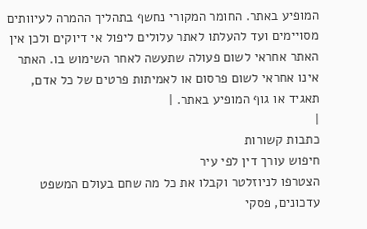המופיע באתר. החומר המקורי נחשף בתהליך ההמרה לעיוותים מסויימים ועד להעלתו לאתר עלולים ליפול אי דיוקים ולכן אין האתר אחראי לשום פעולה שתעשה לאחר השימוש בו. האתר אינו אחראי לשום פרסום או לאמיתות פרטים של כל אדם, תאגיד או גוף המופיע באתר. |
|
כתבות קשורות
חיפוש עורך דין לפי עיר
הצטרפו לניוזלטר וקבלו את כל מה שחם בעולם המשפט
עדכונים, פסקי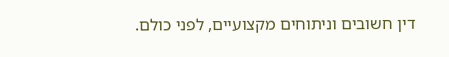דין חשובים וניתוחים מקצועיים, לפני כולם.